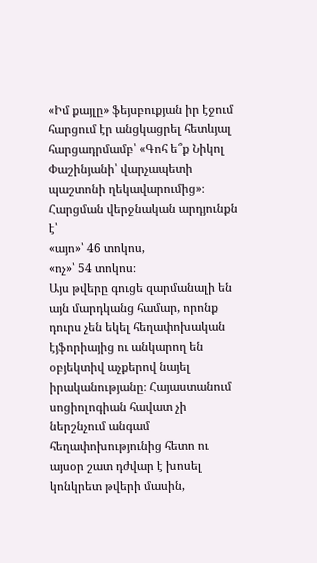«Իմ քայլը» ֆեյսբուքյան իր էջում հարցում էր անցկացրել հետևյալ հարցադրմամբ՝ «Գոհ ե՞ք Նիկոլ Փաշինյանի՝ վարչապետի պաշտոնի ղեկավարումից»։ Հարցման վերջնական արդյունքն է՝
«այո»՝ 46 տոկոս,
«ոչ»՝ 54 տոկոս։
Այս թվերը գուցե զարմանալի են այն մարդկանց համար, որոնք դուրս չեն եկել հեղափոխական էյֆորիայից ու անկարող են օբյեկտիվ աչքերով նայել իրականությանը։ Հայաստանում սոցիոլոգիան հավատ չի ներշնչում անգամ հեղափոխությունից հետո ու այսօր շատ դժվար է խոսել կոնկրետ թվերի մասին,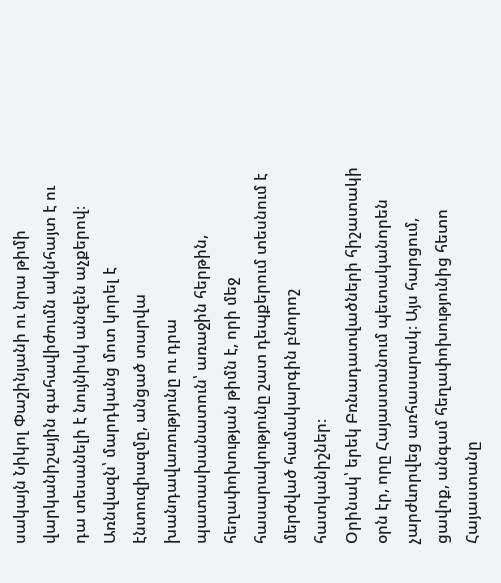սակայն Նիկոլ Փաշինյանի ու նրա թիմի վարկանիշային գահավիժումն ակնհայտ է ու դա տեսանելի է նույնիսկ անզեն աչքերով։ Առնվազն՝ մարդկանց մոտ կորել է էնտուզիազմը, անցած տարվա խանդավառությունը ու դրա պատասխանատուն՝ առաջին հերթին, հեղափոխության թիմն է, որի մեջ հասարակությունը շատ դեպքերում տեսնում է մերժված համակարգին բնորոշ հատկանիշներ։
Օրինակ՝ երեկ Բռնադատվածների հիշատակի օրն էր, որը Հայաստանում պետականորեն չարժևորվեց առհասարակ։ Այս հարցում, ցավոք, անգամ հեղափոխությունից հետո Հայաստանը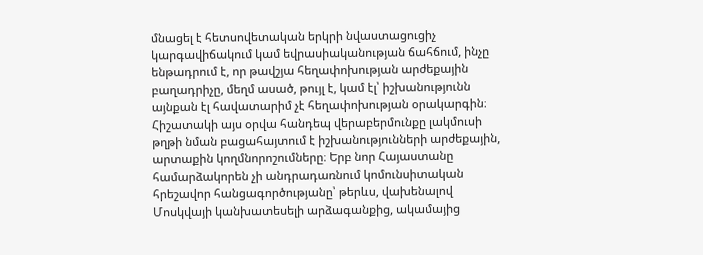մնացել է հետսովետական երկրի նվաստացուցիչ կարգավիճակում կամ եվրասիականության ճահճում, ինչը ենթադրում է, որ թավշյա հեղափոխության արժեքային բաղադրիչը, մեղմ ասած, թույլ է, կամ էլ՝ իշխանությունն այնքան էլ հավատարիմ չէ հեղափոխության օրակարգին։ Հիշատակի այս օրվա հանդեպ վերաբերմունքը լակմուսի թղթի նման բացահայտում է իշխանությունների արժեքային, արտաքին կողմնորոշումները։ Երբ նոր Հայաստանը համարձակորեն չի անդրադառնում կոմունսիտական հրեշավոր հանցագործությանը՝ թերևս, վախենալով Մոսկվայի կանխատեսելի արձագանքից, ակամայից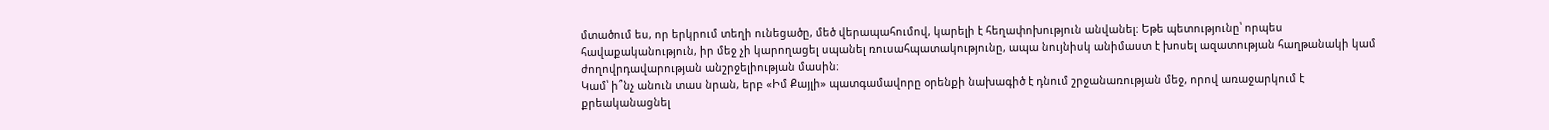մտածում ես, որ երկրում տեղի ունեցածը, մեծ վերապահումով, կարելի է հեղափոխություն անվանել։ Եթե պետությունը՝ որպես հավաքականություն, իր մեջ չի կարողացել սպանել ռուսահպատակությունը, ապա նույնիսկ անիմաստ է խոսել ազատության հաղթանակի կամ ժողովրդավարության անշրջելիության մասին։
Կամ՝ ի՞նչ անուն տաս նրան, երբ «Իմ Քայլի» պատգամավորը օրենքի նախագիծ է դնում շրջանառության մեջ, որով առաջարկում է քրեականացնել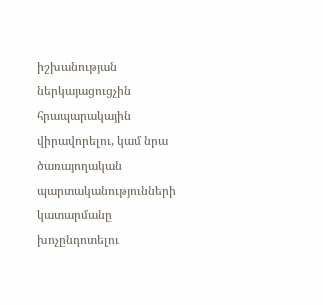իշխանության ներկայացուցչին հրապարակային վիրավորելու, կամ նրա ծառայողական պարտականությունների կատարմանը խոչընդոտելու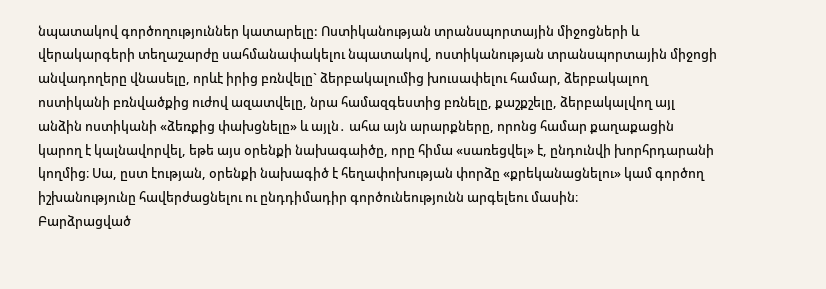նպատակով գործողություններ կատարելը: Ոստիկանության տրանսպորտային միջոցների և վերակարգերի տեղաշարժը սահմանափակելու նպատակով, ոստիկանության տրանսպորտային միջոցի անվադողերը վնասելը, որևէ իրից բռնվելը` ձերբակալումից խուսափելու համար, ձերբակալող ոստիկանի բռնվածքից ուժով ազատվելը, նրա համազգեստից բռնելը, քաշքշելը, ձերբակալվող այլ անձին ոստիկանի «ձեռքից փախցնելը» և այլն․ ահա այն արարքները, որոնց համար քաղաքացին կարող է կալնավորվել, եթե այս օրենքի նախագաիծը, որը հիմա «սառեցվել» է, ընդունվի խորհրդարանի կողմից։ Սա, ըստ էության, օրենքի նախագիծ է հեղափոխության փորձը «քրեկանացնելու» կամ գործող իշխանությունը հավերժացնելու ու ընդդիմադիր գործունեությունն արգելեու մասին։
Բարձրացված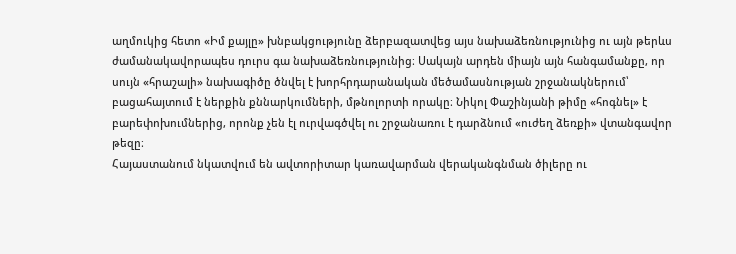աղմուկից հետո «Իմ քայլը» խնբակցությունը ձերբազատվեց այս նախաձեռնությունից ու այն թերևս ժամանակավորապես դուրս գա նախաձեռնությունից։ Սակայն արդեն միայն այն հանգամանքը, որ սույն «հրաշալի» նախագիծը ծնվել է խորհրդարանական մեծամասնության շրջանակներում՝ բացահայտում է ներքին քննարկումների, մթնոլորտի որակը։ Նիկոլ Փաշինյանի թիմը «հոգնել» է բարեփոխումներից, որոնք չեն էլ ուրվագծվել ու շրջանառու է դարձնում «ուժեղ ձեռքի» վտանգավոր թեզը։
Հայաստանում նկատվում են ավտորիտար կառավարման վերականգնման ծիլերը ու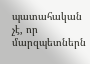պատահական չէ, որ մարզպետներն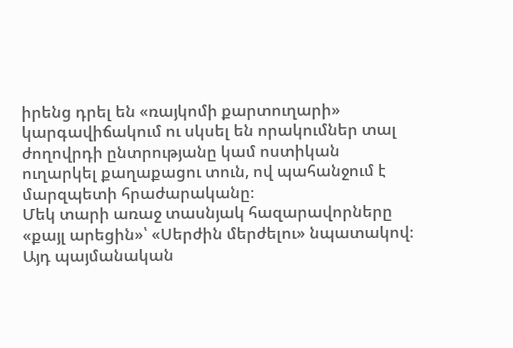իրենց դրել են «ռայկոմի քարտուղարի» կարգավիճակում ու սկսել են որակումներ տալ ժողովրդի ընտրությանը կամ ոստիկան ուղարկել քաղաքացու տուն, ով պահանջում է մարզպետի հրաժարականը։
Մեկ տարի առաջ տասնյակ հազարավորները «քայլ արեցին»՝ «Սերժին մերժելու» նպատակով։ Այդ պայմանական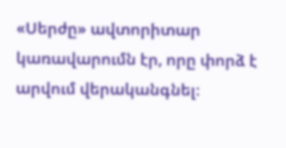«Սերժը» ավտորիտար կառավարումն էր, որը փորձ է արվում վերականգնել։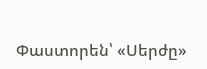Փաստորեն՝ «Սերժը»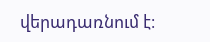վերադառնում է։